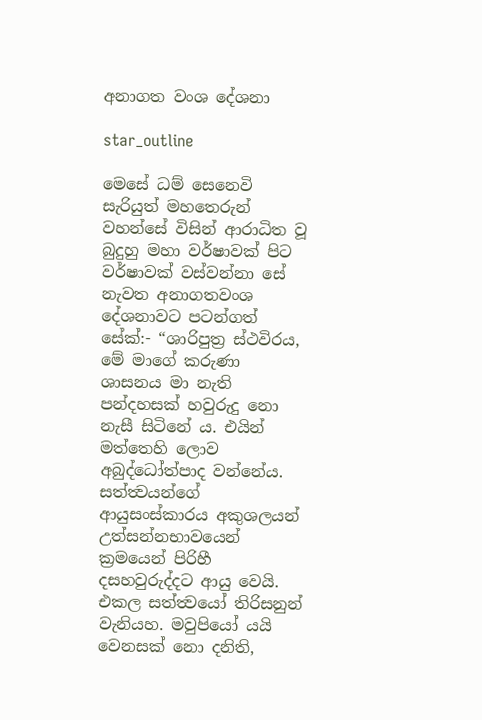අනාගත වංශ දේශනා

star_outline

මෙසේ ධම් සෙනෙවි සැරියුත් මහතෙරුන් වහන්සේ විසින් ආරාධිත වූ බුදුහු මහා වර්ෂාවක් පිට වර්ෂාවක් වස්වන්නා සේ නැවත අනාගතවංශ දේශනාවට පටන්ගත් සේක්:- “ශාරිපුත්‍ර ස්ථවිරය, මේ මාගේ කරුණා ශාසනය මා නැති පන්දහසක් හවුරුදු නො නැසී සිටිනේ ය. එයින් මත්තෙහි ලොව අබුද්ධෝත්පාද වන්නේය. සත්ත්‍වයන්ගේ ආයුසංස්කාරය අකුශලයන් උත්සන්නභාවයෙන් ක්‍රමයෙන් පිරිහී දසහවුරුද්දට ආයු වෙයි. එකල සත්ත්‍වයෝ තිරිසනුන් වැනියහ. මවුපියෝ යයි වෙනසක් නො දනිති,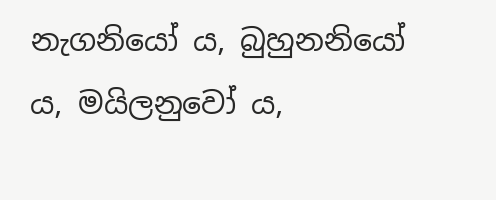නැගනියෝ ය, බුහුනනියෝ ය, මයිලනුවෝ ය,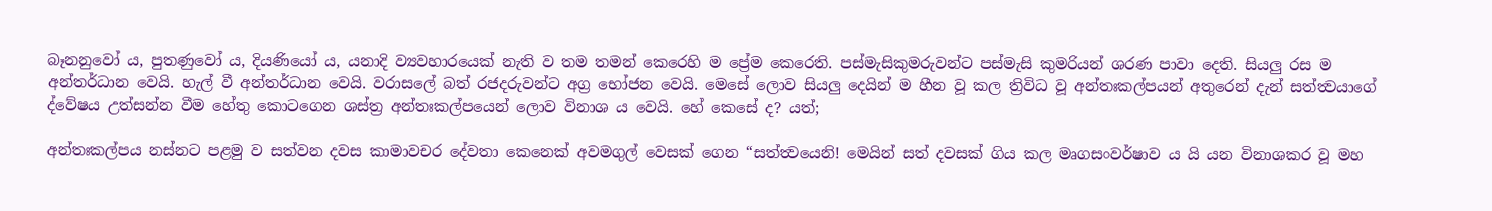බෑනනුවෝ ය, පුතණුවෝ ය, දියණියෝ ය, යනාදි ව්‍යවහාරයෙක් නැති ව තම තමන් කෙරෙහි ම ප්‍රේම කෙරෙති. පස්මැසිකුමරුවන්ට පස්මැසි කුමරියන් ශරණ පාවා දෙති. සියලු රස ම අන්තර්ධාන වෙයි. හැල් වී අන්තර්ධාන වෙයි. වරාසලේ බත් රජදරුවන්ට අග්‍ර භෝජන වෙයි. මෙසේ ලොව සියලු දෙයින් ම හීන වූ කල ත්‍රිවිධ වූ අන්තඃකල්පයන් අතුරෙන් දැන් සත්ත්‍වයාගේ ද්වේෂය උත්සන්න වීම හේතු කොටගෙන ශස්ත්‍ර අන්තඃකල්පයෙන් ලොව විනාශ ය වෙයි. හේ කෙසේ ද? යත්;

අන්තඃකල්පය නස්නට පළමු ව සත්වන දවස කාමාවචර දේවතා කෙනෙක් අවමගුල් වෙසක් ගෙන “සත්ත්‍වයෙනි! මෙයින් සත් දවසක් ගිය කල මෘගසංවර්ෂාව ය යි යන විනාශකර වූ මහ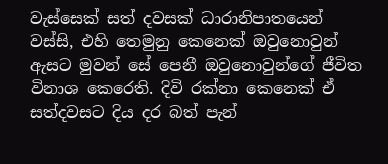වැස්සෙක් සත් දවසක් ධාරානිපාතයෙන් වස්සි, එහි තෙමුනු කෙනෙක් ඔවුනොවුන් ඇසට මුවන් සේ පෙනී ඔවුනොවුන්ගේ ජීවිත විනාශ කෙරෙති. දිවි රක්නා කෙනෙක් ඒ සත්දවසට දිය දර බත් පැන්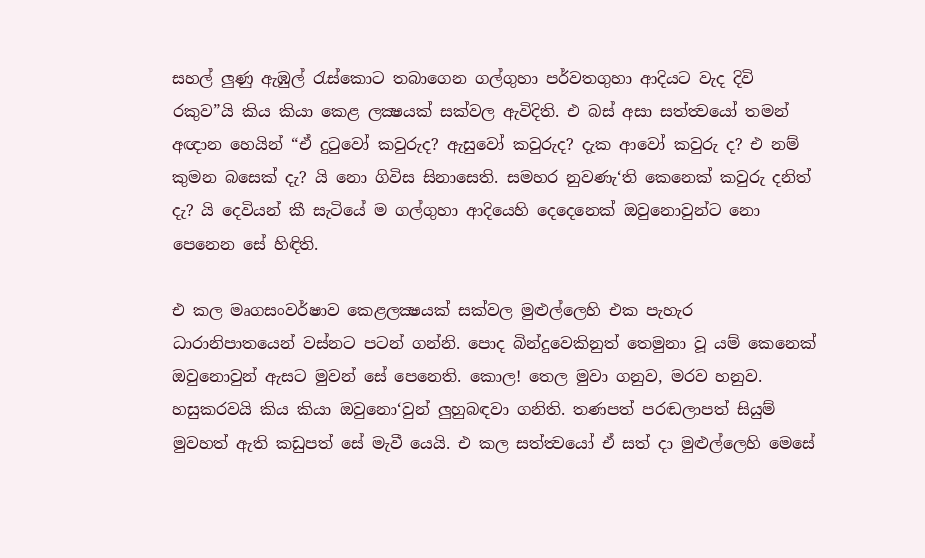සහල් ලුණු ඇඹුල් රැස්කොට තබාගෙන ගල්ගුහා පර්වතගුහා ආදියට වැද දිවි රකුව”යි කිය කියා කෙළ ලක්‍ෂයක් සක්වල ඇවිදිති. එ බස් අසා සත්ත්‍වයෝ තමන් අඥාන හෙයින් “ඒ දුටුවෝ කවුරුද? ඇසුවෝ කවුරුද? දැක ආවෝ කවුරු ද? එ නම් කුමන බසෙක් දැ? යි නො ගිවිස සිනාසෙති. සමහර නුවණැ‘ති කෙනෙක් කවුරු දනිත් දැ? යි දෙවියන් කී සැටියේ ම ගල්ගුහා ආදියෙහි දෙදෙනෙක් ඔවුනොවුන්ට නො පෙනෙන සේ හිඳිති.

එ කල මෘගසංවර්ෂාව කෙළලක්‍ෂයක් සක්වල මුළුල්ලෙහි එක පැහැර ධාරානිපාතයෙන් වස්නට පටන් ගන්නි. පොද බින්දුවෙකිනුත් තෙමුනා වූ යම් කෙනෙක් ඔවුනොවුන් ඇසට මුවන් සේ පෙනෙති. කොල! තෙල මුවා ගනුව, මරව හනුව. හසුකරවයි කිය කියා ඔවුනො‘වුන් ලුහුබඳවා ගනිති. තණපත් පරඬලාපත් සියුම් මුවහත් ඇති කඩුපත් සේ මැවී යෙයි. එ කල සත්ත්‍වයෝ ඒ සත් දා මුළුල්ලෙහි මෙසේ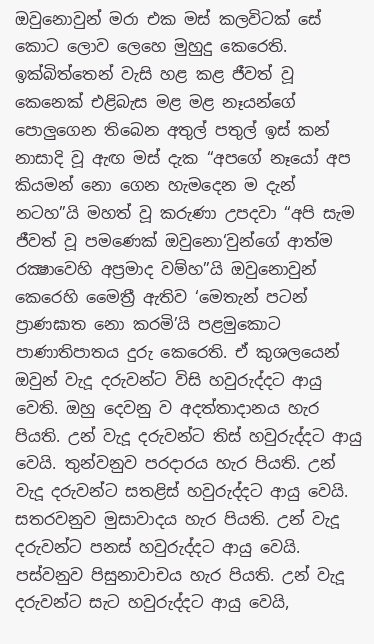ඔවුනොවුන් මරා එක මස් කලවිටක් සේ කොට ලොව ලෙහෙ මුහුදු කෙරෙති. ඉක්බිත්තෙන් වැසි හළ කළ ජීවත් වූ කෙනෙක් එළිබැස මළ මළ නෑයන්ගේ පොලුගෙන තිබෙන අතුල් පතුල් ඉස් කන් නාසාදි වූ ඇඟ මස් දැක “අපගේ නෑයෝ අප කියමන් නො ගෙන හැමදෙන ම දැන් නටහ”යි මහත් වූ කරුණා උපදවා “අපි සැම ජීවත් වූ පමණෙක් ඔවුනො‘වුන්ගේ ආත්ම රක්‍ෂාවෙහි අප්‍රමාද වම්හ”යි ඔවුනොවුන් කෙරෙහි මෛත්‍රී ඇතිව ‘මෙතැන් පටන් ප්‍රාණඝාත නො කරමි’යි පළමුකොට පාණාතිපාතය දුරු කෙරෙති. ඒ කුශලයෙන් ඔවුන් වැදූ දරුවන්ට විසි හවුරුද්දට ආයු වෙති. ඔහු දෙවනු ව අදත්තාදානය හැර පියති. උන් වැදූ දරුවන්ට තිස් හවුරුද්දට ආයු වෙයි. තුන්වනුව පරදාරය හැර පියති. උන් වැදූ දරුවන්ට සතළිස් හවුරුද්දට ආයු වෙයි. සතරවනුව මුසාවාදය හැර පියති. උන් වැදූ දරුවන්ට පනස් හවුරුද්දට ආයු වෙයි. පස්වනුව පිසුනාවාචය හැර පියති. උන් වැදූ දරුවන්ට සැට හවුරුද්දට ආයු වෙයි,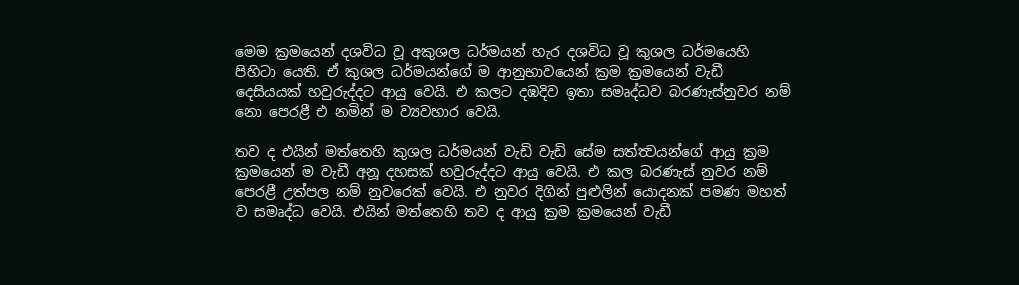මෙම ක්‍රමයෙන් දශවිධ වූ අකුශල ධර්මයන් හැර දශවිධ වූ කුශල ධර්මයෙහි පිහිටා යෙති. ඒ කුශල ධර්මයන්ගේ ම ආනුභාවයෙන් ක්‍රම ක්‍රමයෙන් වැඩී දෙසියයක් හවුරුද්දට ආයු වෙයි. එ කලට දඹදිව ඉතා සමෘද්ධව බරණැස්නුවර නම් නො පෙරළී එ නමින් ම ව්‍යවහාර වෙයි.

තව ද එයින් මත්තෙහි කුශල ධර්මයන් වැඩි වැඩි සේම සත්ත්‍වයන්ගේ ආයු ක්‍රම ක්‍රමයෙන් ම වැඩී අනූ දහසක් හවුරුද්දට ආයු වෙයි. එ කල බරණැස් නුවර නම් පෙරළී උත්පල නම් නුවරෙක් වෙයි. එ නුවර දිගින් පුළුලින් යොදනක් පමණ මහත් ව සමෘද්ධ වෙයි. එයින් මත්තෙහි තව ද ආයු ක්‍රම ක්‍රමයෙන් වැඩී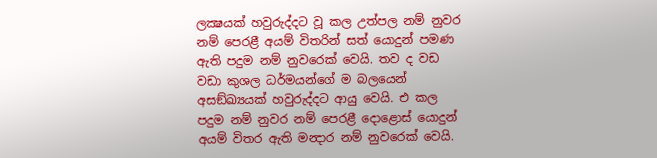ලක්‍ෂයක් හවුරුද්දට වූ කල උත්පල නම් නුවර නම් පෙරළී අයම් විතරින් සත් යොදුන් පමණ ඇති පදුම නම් නුවරෙක් වෙයි. තව ද වඩ වඩා කුශල ධර්මයන්ගේ ම බලයෙන් අසඞ්ඛ්‍යයක් හවුරුද්දට ආයු වෙයි. එ කල පදුම නම් නුවර නම් පෙරළී දොළොස් යොදුන් අයම් විතර ඇති මන්‍දාර නම් නුවරෙක් වෙයි.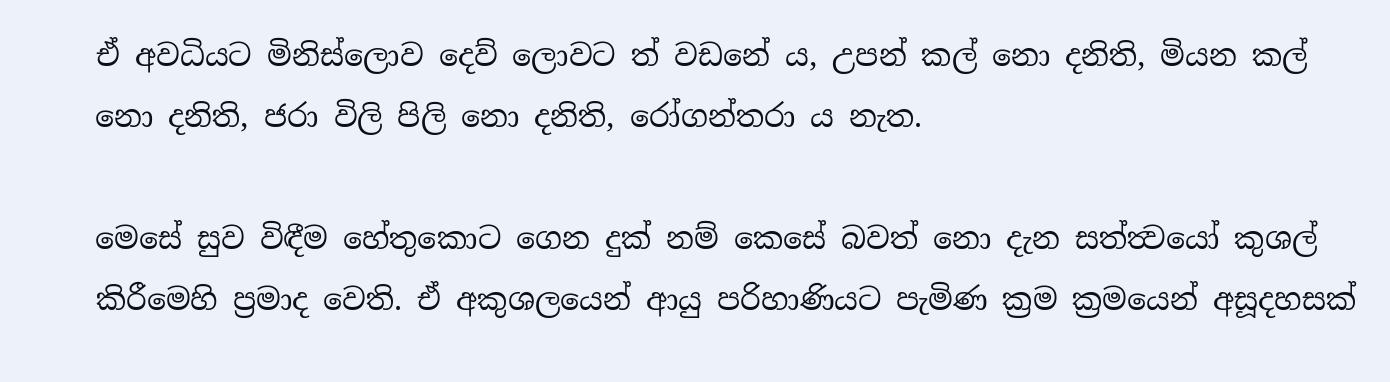ඒ අවධියට මිනිස්ලොව දෙව් ලොවට ත් වඩනේ ය, උපන් කල් නො දනිති, මියන කල් නො දනිති, ජරා විලි පිලි නො දනිති, රෝගන්තරා ය නැත.

මෙසේ සුව විඳීම හේතුකොට ගෙන දුක් නම් කෙසේ බවත් නො දැන සත්ත්‍වයෝ කුශල් කිරීමෙහි ප්‍රමාද වෙති. ඒ අකුශලයෙන් ආයු පරිහාණියට පැමිණ ක්‍රම ක්‍රමයෙන් අසූදහසක්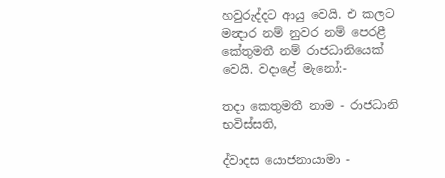හවුරුද්දට ආයු වෙයි. එ කලට මන්‍දාර නම් නුවර නම් පෙරළී කේතුමතී නම් රාජධානියෙක් වෙයි. වදාළේ මැනෝ‍:-

තදා කෙතුමතී නාම - රාජධානි භවිස්සති,

ද්වාදස යොජනායාමා -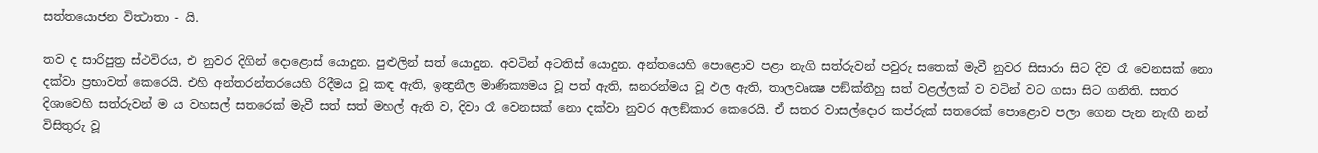සත්තයොජන විත්‍ථාතා - යි.

තව ද සාරිපුත්‍ර ස්ථවිරය, එ නුවර දිගින් දොළොස් යොදුන. පුළුලින් සත් යොදුන. අවටින් අටතිස් යොදුන. අන්තයෙහි පොළොව පළා නැගි සත්රුවන් පවුරු සතෙක් මැවී නුවර සිසාරා සිට දිව රෑ වෙනසක් නො දක්වා ප්‍රභාවත් කෙරෙයි. එහි අන්තරන්තරයෙහි රිදීමය වූ කඳ ඇති, ඉන්‍ද්‍රනීල මාණික්‍යමය වූ පත් ඇති, ඝනරන්මය වූ ඵල ඇති, තාලවෘක්‍ෂ පඞ්ක්තීහු සත් වළල්ලක් ව වටින් වට ගසා සිට ගනිති. සතර දිශාවෙහි සත්රුවන් ම ය වහසල් සතරෙක් මැවී සත් සත් මහල් ඇති ව, දිවා රෑ වෙනසක් නො දක්වා නුවර අලඞ්කාර කෙරෙයි. ඒ සතර වාසල්දොර කප්රුක් සතරෙක් පොළොව පලා ගෙන පැන නැඟී නන් විසිතුරු වූ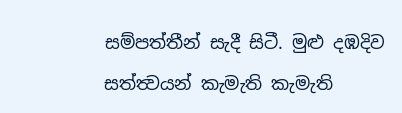සම්පත්තීන් සැදී සිටී. මුළු දඹදිව සත්ත්‍වයන් කැමැති කැමැති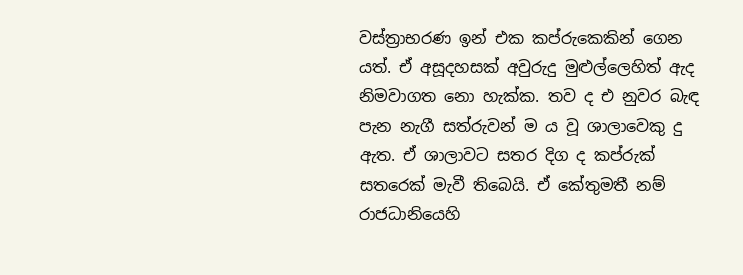වස්ත්‍රාභරණ ඉන් එක කප්රුකෙකින් ගෙන යත්. ඒ අසූදහසක් අවුරුදු මුළුල්ලෙහිත් ඇද නිමවාගත නො හැක්ක. තව ද එ නුවර බැඳ පැන නැගී සත්රුවන් ම ය වූ ශාලාවෙකු දු ඇත. ඒ ශාලාවට සතර දිග ද කප්රුක් සතරෙක් මැවී තිබෙයි. ඒ කේතුමතී නම් රාජධානියෙහි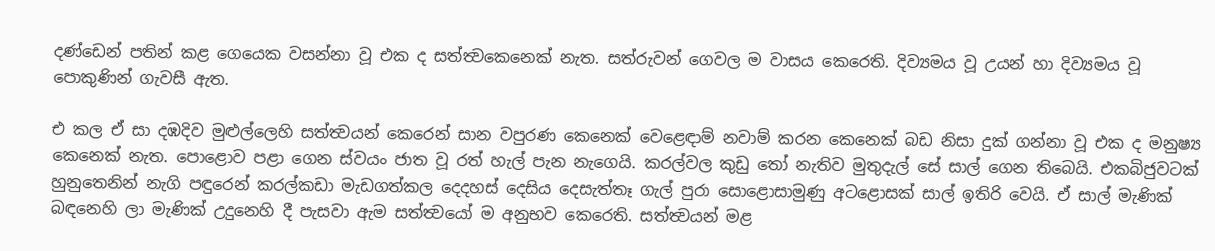දණ්ඩෙන් පතින් කළ ගෙයෙක වසන්නා වූ එක ද සත්ත්‍වකෙනෙක් නැත. සත්රුවන් ගෙවල ම වාසය කෙරෙති. දිව්‍යමය වූ උයන් හා දිව්‍යමය වූ පොකුණින් ගැවසී ඇත.

එ කල ඒ සා දඹදිව මුළුල්ලෙහි සත්ත්‍වයන් කෙරෙන් සාන වපුරණ කෙනෙක් වෙළෙඳාම් නවාම් කරන කෙනෙක් බඩ නිසා දුක් ගන්නා වූ එක ද මනුෂ්‍ය කෙනෙක් නැත. පොළොව පළා ගෙන ස්වයං ජාත වූ රත් හැල් පැන නැගෙයි. කරල්වල කුඩු තෝ නැතිව මුතුදැල් සේ සාල් ගෙන තිබෙයි. එකබිජුවටක් හුනුතෙනින් නැගි පඳුරෙන් කරල්කඩා මැඩගත්කල දෙදහස් දෙසිය දෙසැත්තෑ ගැල් පුරා සොළොසාමුණු අටළොසක් සාල් ඉතිරි වෙයි. ඒ සාල් මැණික් බඳනෙහි ලා මැණික් උදුනෙහි දී පැසවා ඇම සත්ත්‍වයෝ ම අනුභව කෙරෙති. සත්ත්‍වයන් මළ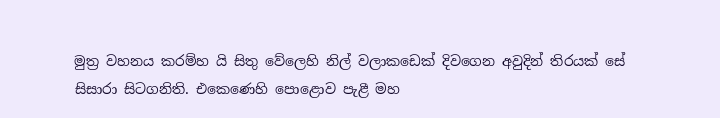මුත්‍ර වහනය කරම්හ යි සිතු වේලෙහි නිල් වලාකඩෙක් දිවගෙන අවුදින් තිරයක් සේ සිසාරා සිටගනිති. එකෙණෙහි පොළොව පැළී මහ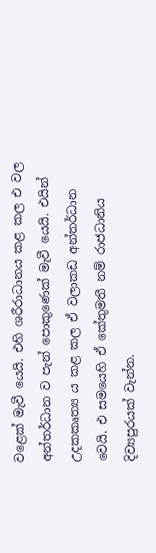වළෙක් මැවී යෙයි. එහි ශරීරාධානය කළ කල එ වල අන්තර්ධාන ව පැන් පොකුණෙක් මැවී යෙයි. එයින් උදකකෘත්‍ය ය කළ කල ඒ වලාකඩ අන්තර්ධාන වෙයි. එ සමයෙහි ඒ කේතුමතී නම් රාජධානිය දිව්‍යපුරයක් වැන්න.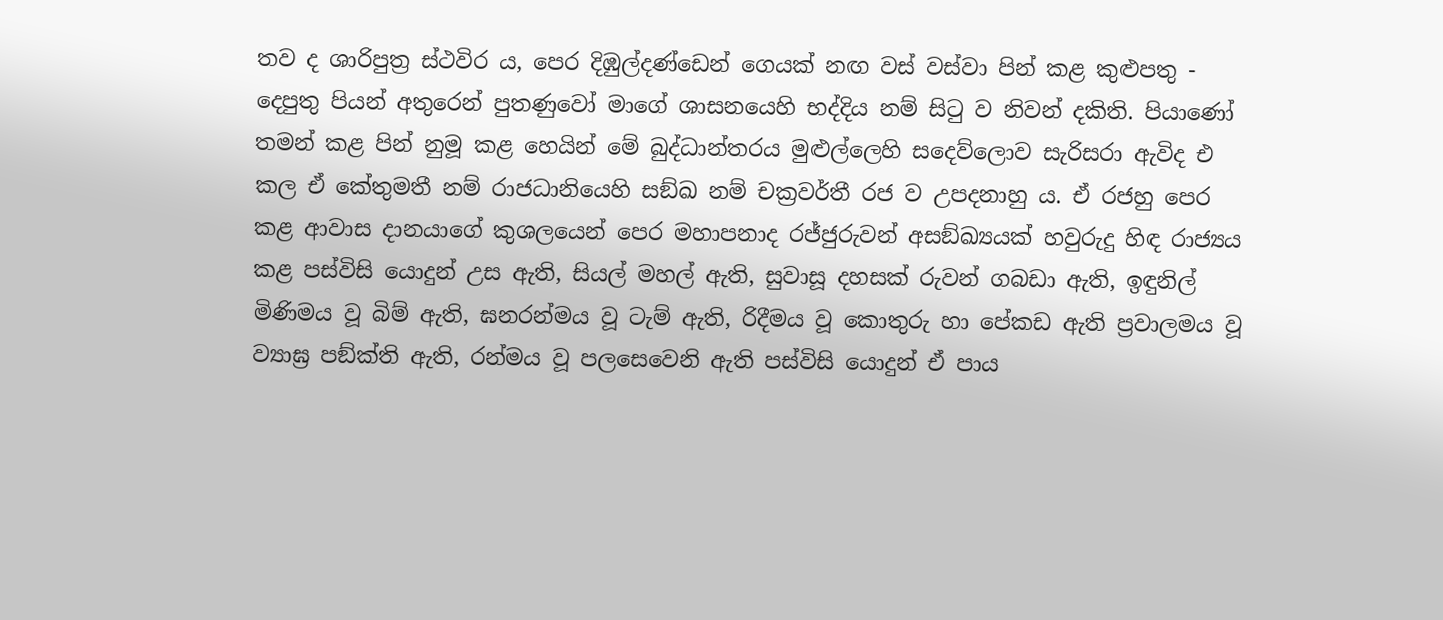තව ද ශාරිපුත්‍ර ස්ථවිර ය, පෙර දිඹුල්දණ්ඩෙන් ගෙයක් නඟ වස් වස්වා පින් කළ කුළුපතු - දෙපුතු පියන් අතුරෙන් පුතණුවෝ මාගේ ශාසනයෙහි භද්දිය නම් සිටු ව නිවන් දකිති. පියාණෝ තමන් කළ පින් නුමූ කළ හෙයින් මේ බුද්ධාන්තරය මුළුල්ලෙහි සදෙව්ලොව සැරිසරා ඇවිද එ කල ඒ කේතුමතී නම් රාජධානියෙහි සඞ්ඛ නම් චක්‍රවර්තී රජ ව උපදනාහු ය. ඒ රජහු පෙර කළ ආවාස දානයාගේ කුශලයෙන් පෙර මහාපනාද රජ්ජුරුවන් අසඞ්ඛ්‍යයක් හවුරුදු හිඳ රාජ්‍යය කළ පස්විසි යොදුන් උස ඇති, සියල් මහල් ඇති, සුවාසූ දහසක් රුවන් ගබඩා ඇති, ඉඳුනිල් මිණිමය වූ බිම් ඇති, ඝනරන්මය වූ ටැම් ඇති, රිදීමය වූ කොතුරු හා පේකඩ ඇති ප්‍රවාලමය වූ ව්‍යාඝ්‍ර පඞ්ක්ති ඇති, රන්මය වූ පලසෙවෙනි ඇති පස්විසි යොදුන් ඒ පාය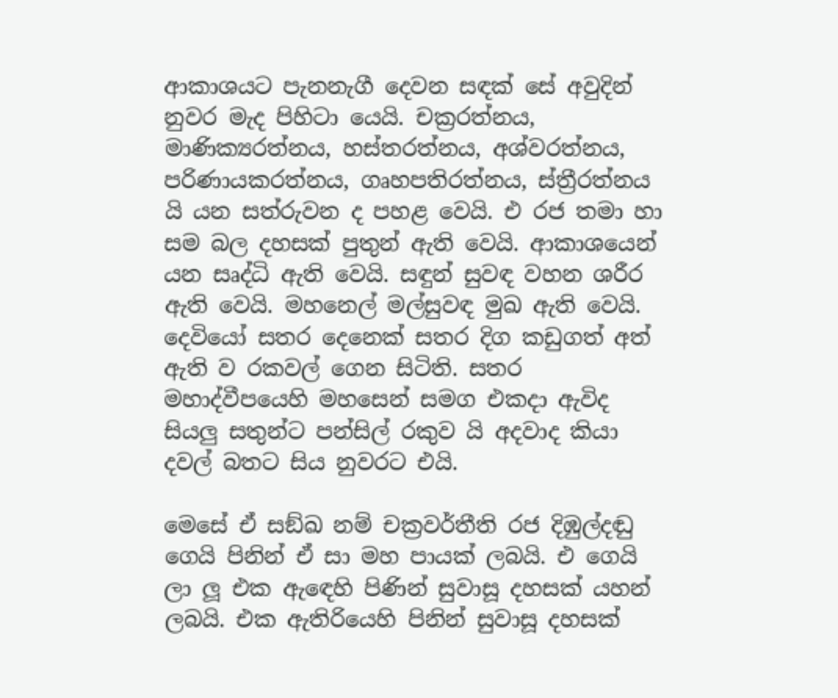ආකාශයට පැනනැගී දෙවන සඳක් සේ අවුදින් නුවර මැද පිහිටා යෙයි. චක්‍රරත්නය, මාණික්‍යරත්නය, හස්තරත්නය, අශ්වරත්නය, පරිණායකරත්නය, ගෘහපතිරත්නය, ස්ත්‍රීරත්නය යි යන සත්රුවන ද පහළ වෙයි. එ රජ තමා හා සම බල දහසක් පුතුන් ඇති වෙයි. ආකාශයෙන් යන සෘද්ධි ඇති වෙයි. සඳුන් සුවඳ වහන ශරීර ඇති වෙයි. මහනෙල් මල්සුවඳ මුඛ ඇති වෙයි. දෙවියෝ සතර දෙනෙක් සතර දිග කඩුගත් අත් ඇති ව රකවල් ගෙන සිටිති. සතර මහාද්වීපයෙහි මහසෙන් සමග එකදා ඇවිද සියලු සතුන්ට පන්සිල් රකුව යි අදවාද කියා දවල් බතට සිය නුවරට එයි.

මෙසේ ඒ සඞ්ඛ නම් චක්‍රවර්තීති රජ දිඹුල්දඬු ගෙයි පිනින් ඒ සා මහ පායක් ලබයි. එ ගෙයි ලා ලූ එක ඇඳෙහි පිණින් සුවාසූ දහසක් යහන් ලබයි. එක ඇතිරියෙහි පිනින් සුවාසූ දහසක්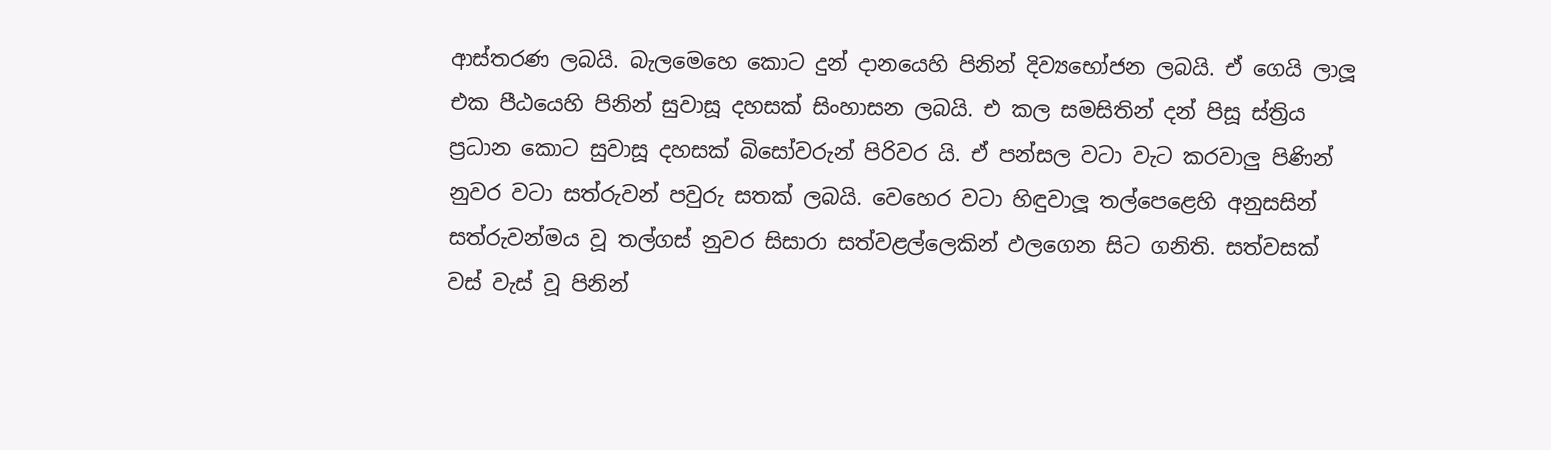ආස්තරණ ලබයි. බැලමෙහෙ කොට දුන් දානයෙහි පිනින් දිව්‍යභෝජන ලබයි. ඒ ගෙයි ලාලූ එක පීඨයෙහි පිනින් සුවාසූ දහසක් සිංහාසන ලබයි. එ කල සමසිතින් දන් පිසූ ස්ත්‍රිය ප්‍රධාන කොට සුවාසූ දහසක් බිසෝවරුන් පිරිවර යි. ඒ පන්සල වටා වැට කරවාලු පිණින් නුවර වටා සත්රුවන් පවුරු සතක් ලබයි. වෙහෙර වටා හිඳුවාලූ තල්පෙළෙහි අනුසසින් සත්රුවන්මය වූ තල්ගස් නුවර සිසාරා සත්වළල්ලෙකින් ඵලගෙන සිට ගනිති. සත්වසක් වස් වැස් වූ පිනින්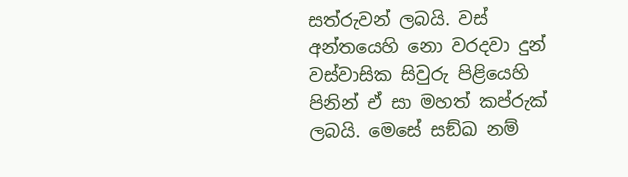සත්රුවන් ලබයි. වස් අන්තයෙහි නො වරදවා දුන් වස්වාසික සිවුරු පිළියෙහි පිනින් ඒ සා මහත් කප්රුක් ලබයි. මෙසේ සඞ්ඛ නම්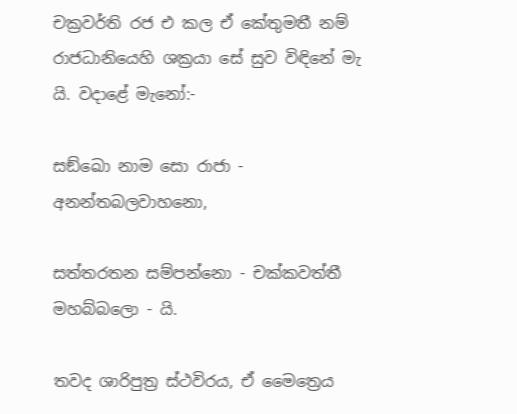චක්‍රවර්ති රජ එ කල ඒ කේතුමතී නම් රාජධානියෙහි ශක්‍රයා සේ සුව විඳිනේ මැ යි. වදාළේ මැනෝ:-

සඞ්ඛො නාම සො රාජා - අනන්තබලවාහනො,

සත්තරතන සම්පන්නො - චක්කවත්තී මහබ්බලො - යි.

තවද ශාරිපුත්‍ර ස්ථවිරය, ඒ මෛත්‍රෙය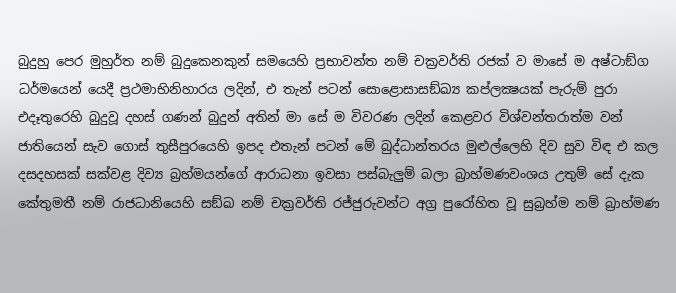බුදුහු පෙර මුහුර්ත නම් බුදුකෙනකුන් සමයෙහි ප්‍රභාවන්ත නම් චක්‍රවර්ති රජක් ව මාසේ ම අෂ්ටාඞ්ග ධර්මයෙන් යෙදී ප්‍රථමාභිනිහාරය ලදින්, එ තැන් පටන් සොළොසාසඞ්ඛ්‍ය කප්ලක්‍ෂයක් පැරුම් පුරා එදෑතුරෙහි බුදුවූ දහස් ගණන් බුදුන් අතින් මා සේ ම විවරණ ලදින් කෙළවර විශ්වන්තරාත්ම වන් ජාතියෙන් සැව ගොස් තුසීපුරයෙහි ඉපද එතැන් පටන් මේ බුද්ධාන්තරය මුළුල්ලෙහි දිව සුව විඳ එ කල දසදහසක් සක්වළ දිව්‍ය බ්‍රහ්මයන්ගේ ආරාධනා ඉවසා පස්බැලුම් බලා බ්‍රාහ්මණවංශය උතුම් සේ දැක කේතුමතී නම් රාජධානියෙහි සඞ්ඛ නම් චක්‍රවර්ති රජ්ජුරුවන්ට අග්‍ර පුරෝහිත වූ සුබ්‍රහ්ම නම් බ්‍රාහ්මණ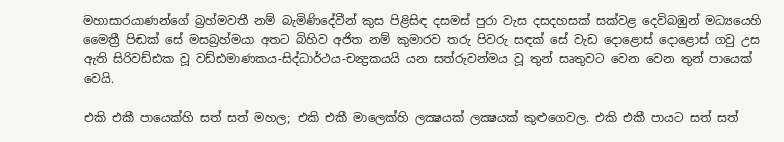මහාසාරයාණන්ගේ බ්‍රහ්මවතී නම් බැමිණිදේවීන් කුස පිළිසිඳ දසමස් පුරා වැස දසදහසක් සක්වළ දෙවිබඹුන් මධ්‍යයෙහි මෛත්‍රී පිඬක් සේ මසබ්‍රහ්මයා අතට බිහිව අජිත නම් කුමාරව තරු පිවරු සඳක් සේ වැඩ දොළොස් දොළොස් ගවු උස ඇති සිරිවඩ්ඪක වූ වඩ්ඪමාණකය-සිද්ධාර්ථය-චන්‍ද්‍රකයයි යන සත්රුවන්මය වූ තුන් සෘතුවට වෙන වෙන තුන් පායෙක් වෙයි.

එකි එකී පායෙක්හි සත් සත් මහල; එකි එකී මාලෙක්හි ලක්‍ෂයක් ලක්‍ෂයක් කුළුගෙවල. එකි එකී පායට සත් සත්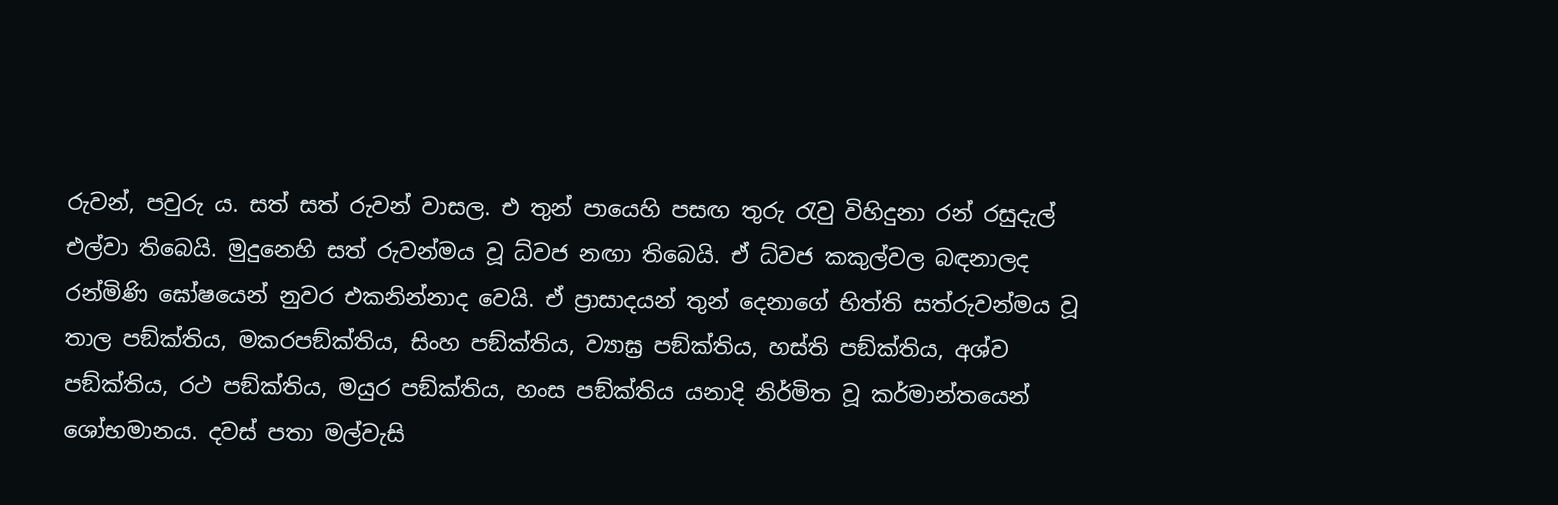රුවන්, පවුරු ය. සත් සත් රුවන් වාසල. එ තුන් පායෙහි පසඟ තුරු රැවු විහිදුනා රන් රසුදැල් එල්වා තිබෙයි. මුදුනෙහි සත් රුවන්මය වූ ධ්වජ නඟා තිබෙයි. ඒ ධ්වජ කකුල්වල බඳනාලද රන්මිණි ඝෝෂයෙන් නුවර එකනින්නාද වෙයි. ඒ ප්‍රාසාදයන් තුන් දෙනාගේ භිත්ති සත්රුවන්මය වූ තාල පඞ්ක්තිය, මකරපඞ්ක්තිය, සිංහ පඞ්ක්තිය, ව්‍යාඝ්‍ර පඞ්ක්තිය, හස්ති පඞ්ක්තිය, අශ්ව පඞ්ක්තිය, රථ පඞ්ක්තිය, මයුර පඞ්ක්තිය, හංස පඞ්ක්තිය යනාදි නිර්මිත වූ කර්මාන්තයෙන් ශෝභමානය. දවස් පතා මල්වැසි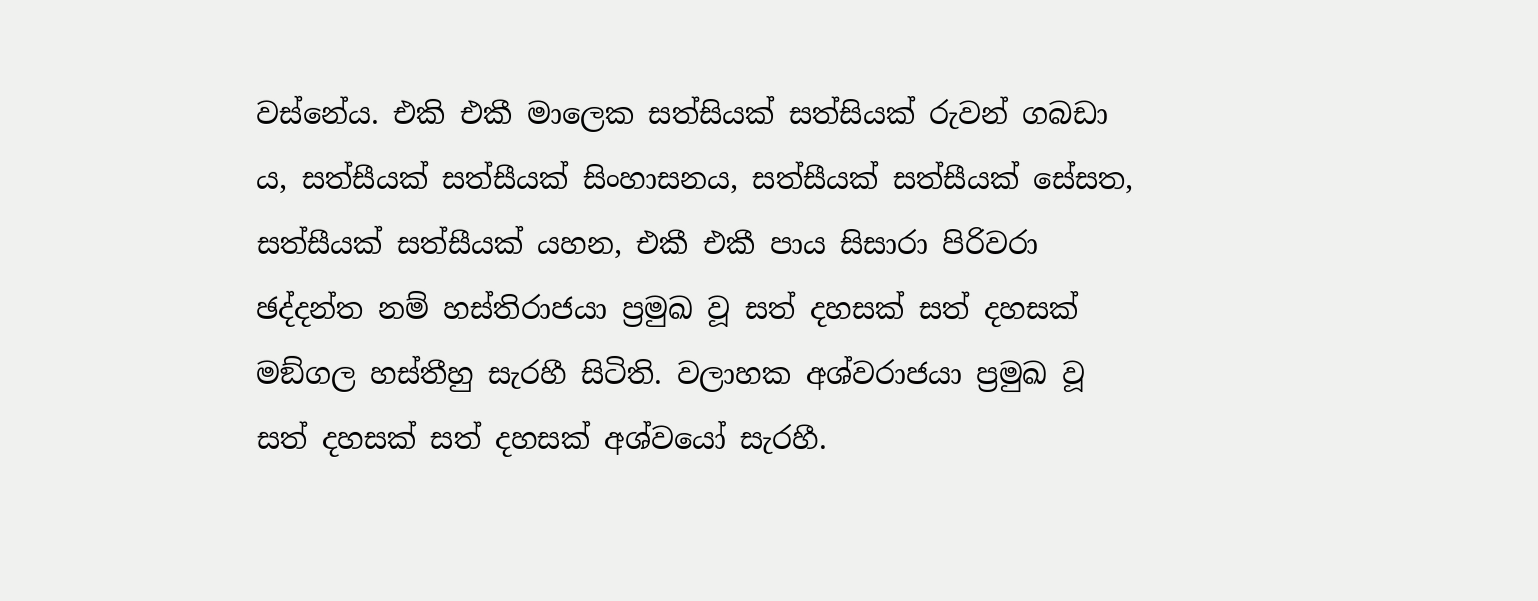වස්නේය. එකි එකී මාලෙක සත්සියක් සත්සියක් රුවන් ගබඩා ය, සත්සීයක් සත්සීයක් සිංහාසනය, සත්සීයක් සත්සීයක් සේසත, සත්සීයක් සත්සීයක් යහන, එකී එකී පාය සිසාරා පිරිවරා ඡද්දන්ත නම් හස්තිරාජයා ප්‍රමුඛ වූ සත් දහසක් සත් දහසක් මඞ්ගල හස්තීහු සැරහී සිටිති. වලාහක අශ්වරාජයා ප්‍රමුඛ වූ සත් දහසක් සත් දහසක් අශ්වයෝ සැරහී.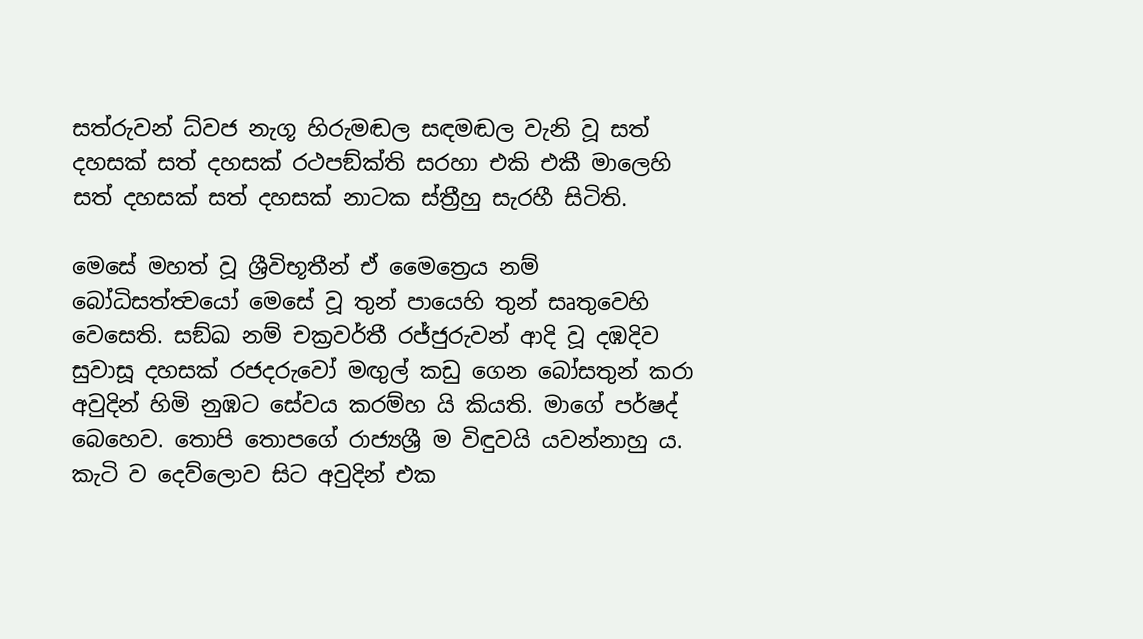සත්රුවන් ධ්වජ නැගූ හිරුමඬල සඳමඬල වැනි වූ සත් දහසක් සත් දහසක් රථපඞ්ක්ති සරහා එකි එකී මාලෙහි සත් දහසක් සත් දහසක් නාටක ස්ත්‍රීහු සැරහී සිටිති.

මෙසේ මහත් වූ ශ්‍රීවිභූතීන් ඒ මෛත්‍රෙය නම් බෝධිසත්ත්‍වයෝ මෙසේ වූ තුන් පායෙහි තුන් සෘතුවෙහි වෙසෙති. සඞ්ඛ නම් චක්‍රවර්තී රජ්ජුරුවන් ආදි වූ දඹදිව සුවාසූ දහසක් රජදරුවෝ මඟුල් කඩු ගෙන බෝසතුන් කරා අවුදින් හිමි නුඹට සේවය කරම්හ යි කියති. මාගේ පර්ෂද් බෙහෙව. තොපි තොපගේ රාජ්‍යශ්‍රී ම විඳුවයි යවන්නාහු ය. කැටි ව දෙව්ලොව සිට අවුදින් එක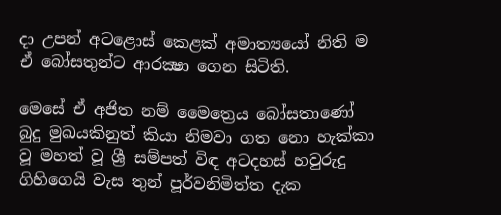දා උපන් අටළොස් කෙළක් අමාත්‍යයෝ නිති ම ඒ බෝසතුන්ට ආරක්‍ෂා ගෙන සිටිති.

මෙසේ ඒ අජිත නම් මෛත්‍රෙය බෝසතාණෝ බුදු මුඛයකිනුත් කියා නිමවා ගත නො හැක්කා වූ මහත් වූ ශ්‍රී සම්පත් විඳ අටදහස් හවුරුදු ගිහිගෙයි වැස තුන් පූර්වනිමිත්ත දැක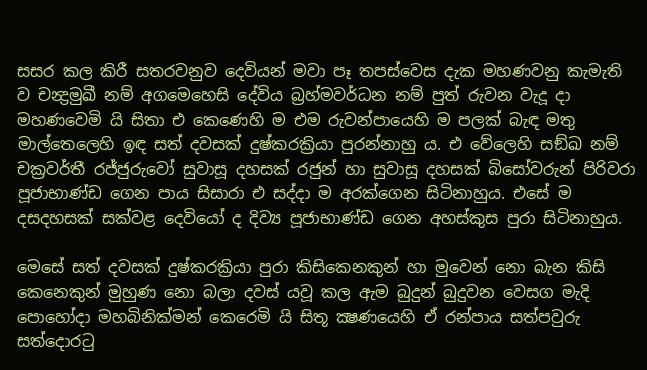සසර කල කිරී සතරවනුව දෙවියන් මවා පෑ තපස්වෙස දැක මහණවනු කැමැති ව චන්‍ද්‍රමුඛී නම් අගමෙහෙසි දේවිය බ්‍රහ්මවර්ධන නම් පුත් රුවන වැදූ දා මහණවෙමි යි සිතා එ කෙණෙහි ම එම රුවන්පායෙහි ම පලක් බැඳ මතු මාල්තෙලෙහි ඉඳ සත් දවසක් දුෂ්කරක්‍රියා පුරන්නාහු ය. එ වේලෙහි සඞ්ඛ නම් චක්‍රවර්තී රජ්ජුරුවෝ සුවාසූ දහසක් රජුන් හා සුවාසූ දහසක් බිසෝවරුන් පිරිවරා පූජාභාණ්ඩ ගෙන පාය සිසාරා එ සද්දා ම අරක්ගෙන සිටිනාහුය. එසේ ම දසදහසක් සක්වළ දෙවියෝ ද දිව්‍ය පූජාභාණ්ඩ ගෙන අහස්කුස පුරා සිටිනාහුය.

මෙසේ සත් දවසක් දුෂ්කරක්‍රියා පුරා කිසිකෙනකුන් හා මුවෙන් නො බැන කිසි කෙනෙකුන් මුහුණ නො බලා දවස් යවූ කල ඇම බුදුන් බුදුවන වෙසග මැදි පොහෝදා මහබිනික්මන් කෙරෙමි යි සිතූ ක්‍ෂණයෙහි ඒ රන්පාය සත්පවුරු සත්දොරටු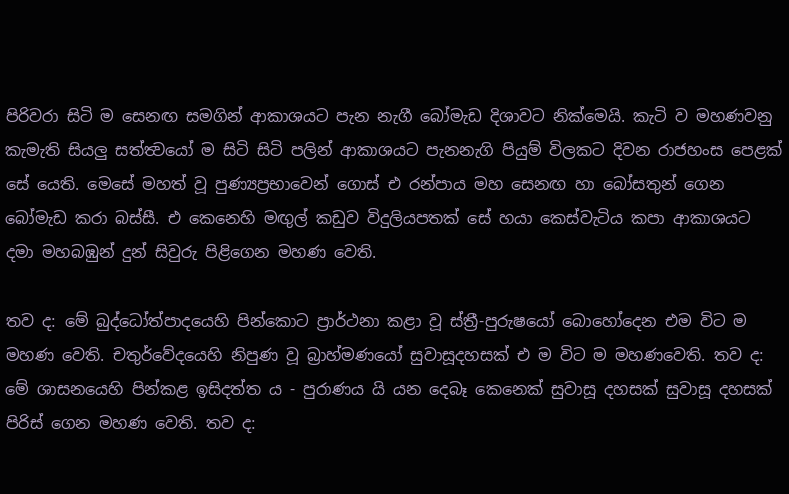පිරිවරා සිටි ම සෙනඟ සමගින් ආකාශයට පැන නැගී බෝමැඩ දිශාවට නික්මෙයි. කැටි ව මහණවනු කැමැති සියලු සත්ත්‍වයෝ ම සිටි සිටි පලින් ආකාශයට පැනනැගි පියුම් විලකට දිවන රාජහංස පෙළක් සේ යෙති. මෙසේ මහත් වූ පුණ්‍යප්‍රභාවෙන් ගොස් එ රන්පාය මහ සෙනඟ හා බෝසතුන් ගෙන බෝමැඩ කරා බස්සී. එ කෙනෙහි මඟුල් කඩුව විදුලියපතක් සේ හයා කෙස්වැටිය කපා ආකාශයට දමා මහබඹුන් දුන් සිවුරු පිළිගෙන මහණ වෙති.

තව ද: මේ බුද්ධෝත්පාදයෙහි පින්කොට ප්‍රාර්ථනා කළා වූ ස්ත්‍රී-පුරුෂයෝ බොහෝදෙන එම විට ම මහණ වෙති. චතුර්වේදයෙහි නිපුණ වූ බ්‍රාහ්මණයෝ සුවාසූදහසක් එ ම විට ම මහණවෙති. තව ද: මේ ශාසනයෙහි පින්කළ ඉසිදත්ත ය - පුරාණය යි යන දෙබෑ කෙනෙක් සුවාසූ දහසක් සුවාසූ දහසක් පිරිස් ගෙන මහණ වෙති. තව ද: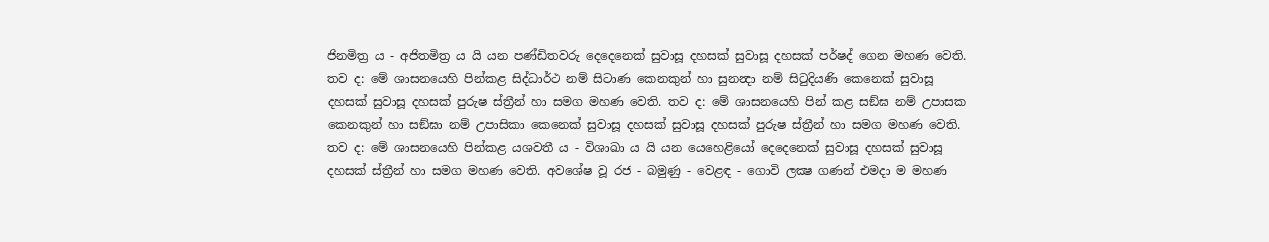ජිනමිත්‍ර ය - අජිතමිත්‍ර ය යි යන පණ්ඩිතවරු දෙදෙනෙක් සුවාසූ දහසක් සුවාසූ දහසක් පර්ෂද් ගෙන මහණ වෙති. තව ද: මේ ශාසනයෙහි පින්කළ සිද්ධාර්ථ නම් සිටාණ කෙනකුන් හා සුනන්‍දා නම් සිටුදියණි කෙනෙක් සුවාසූ දහසක් සුවාසූ දහසක් පුරුෂ ස්ත්‍රීන් හා සමග මහණ වෙති. තව ද: මේ ශාසනයෙහි පින් කළ සඞ්ඝ නම් උපාසක කෙනකුන් හා සඞ්ඝා නම් උපාසිකා කෙනෙක් සුවාසූ දහසක් සුවාසූ දහසක් පුරුෂ ස්ත්‍රීන් හා සමග මහණ වෙති. තව ද: මේ ශාසනයෙහි පින්කළ යශවතී ය - විශාඛා ය යි යන යෙහෙළියෝ දෙදෙනෙක් සුවාසූ දහසක් සුවාසූ දහසක් ස්ත්‍රීන් හා සමග මහණ වෙති. අවශේෂ වූ රජ - බමුණු - වෙළඳ - ගොවි ලක්‍ෂ ගණන් එමදා ම මහණ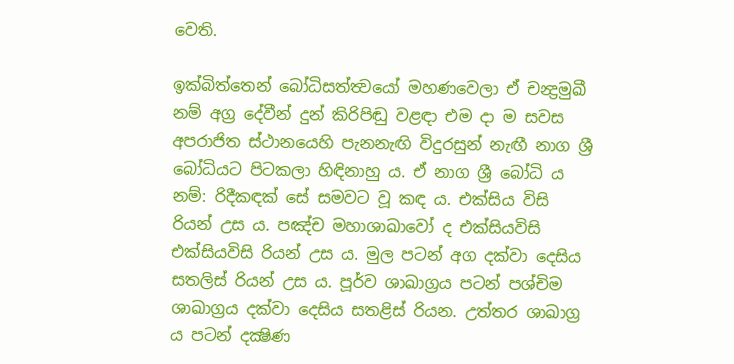වෙති.

ඉක්බිත්තෙන් බෝධිසත්ත්‍වයෝ මහණවෙලා ඒ චන්‍ද්‍රමුඛී නම් අග්‍ර දේවීන් දුන් කිරිපිඬු වළඳා එම දා ම සවස අපරාජිත ස්ථානයෙහි පැනනැඟි විදුරසුන් නැඟී නාග ශ්‍රී බෝධියට පිටකලා හිඳිනාහු ය. ඒ නාග ශ්‍රී බෝධි ය නම්: රිදීකඳක් සේ සමවට වූ කඳ ය. එක්සිය විසි රියන් උස ය. පඤ්ච මහාශාඛාවෝ ද එක්සියවිසි එක්සියවිසි රියන් උස ය. මුල පටන් අග දක්වා දෙසිය සතලිස් රියන් උස ය. පූර්ව ශාඛාග්‍රය පටන් පශ්චිම ශාඛාග්‍රය දක්වා දෙසිය සතළිස් රියන. උත්තර ශාඛාග්‍ර ය පටන් දක්‍ෂිණ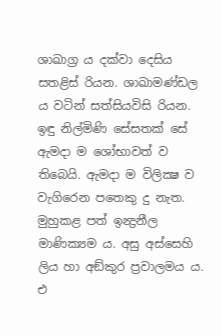ශාඛාග්‍ර ය දක්වා දෙසිය සතළිස් රියන. ශාඛාමණ්ඩල ය වටින් සත්සියවිසි රියන. ඉඳු නිල්මිණි සේසතක් සේ ඇමදා ම ශෝභාවත් ව තිබෙයි. ඇමදා ම විලික්‍ෂ ව වැගිරෙන පතෙකු දු නැත. මුහුකළ පත් ඉන්‍ද්‍රනීල මාණික්‍යම ය. අසු අස්සෙහි ලිය හා අඞ්කුර ප්‍රවාලමය ය. එ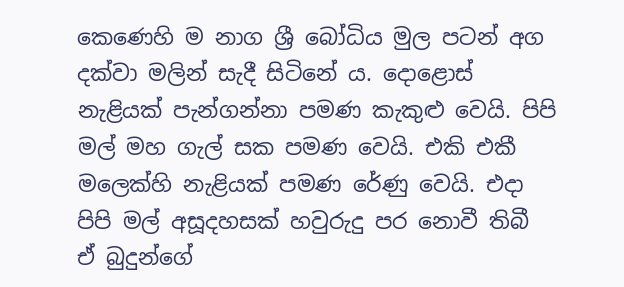කෙණෙහි ම නාග ශ්‍රී බෝධිය මුල පටන් අග දක්වා මලින් සැදී සිටිනේ ය. දොළොස් නැළියක් පැන්ගන්නා පමණ කැකුළු වෙයි. පිපි මල් මහ ගැල් සක පමණ වෙයි. එකි එකී මලෙක්හි නැළියක් පමණ රේණු වෙයි. එදා පිපි මල් අසූදහසක් හවුරුදු පර නොවී තිබී ඒ බුදුන්ගේ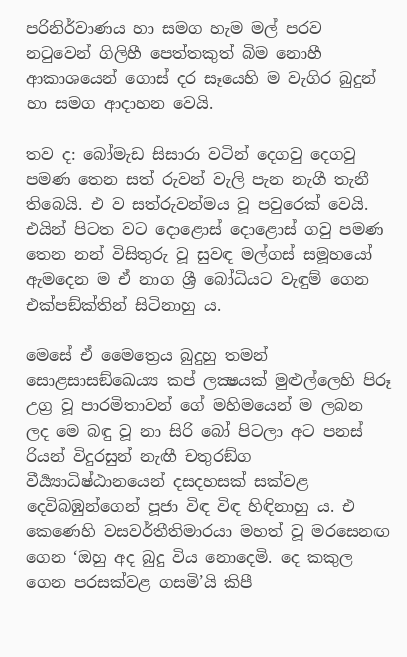පරිනිර්වාණය හා සමග හැම මල් පරව නටුවෙන් ගිලිහී පෙත්තකුත් බිම නොහී ආකාශයෙන් ගොස් දර සෑයෙහි ම වැගිර බුදුන් හා සමග ආදාහන වෙයි.

තව ද: බෝමැඩ සිසාරා වටින් දෙගවු දෙගවු පමණ තෙන සත් රුවන් වැලි පැන නැගී තැනී තිබෙයි. එ ව සත්රුවන්මය වූ පවුරෙක් වෙයි. එයින් පිටත වට දොළොස් දොළොස් ගවු පමණ තෙන නන් විසිතුරු වූ සුවඳ මල්ගස් සමූහයෝ ඇමදෙන ම ඒ නාග ශ්‍රී බෝධියට වැඳුම් ගෙන එක්පඞ්ක්තින් සිටිනාහු ය.

මෙසේ ඒ මෛත්‍රෙය බුදුහු තමන් සොළසාසඞ්ඛෙය්‍ය කප් ලක්‍ෂයක් මුළුල්ලෙහි පිරූ උග්‍ර වූ පාරමිතාවන් ගේ මහිමයෙන් ම ලබන ලද මෙ බඳු වූ නා සිරි බෝ පිටලා අට පනස් රියන් විදුරසුන් නැඟී චතුරඞ්ග වීර්‍ය්‍යාධිෂ්ඨානයෙන් දසදහසක් සක්වළ දෙවිබඹුන්ගෙන් පූජා විඳ විඳ හිඳිනාහු ය. එ කෙණෙහි වසවර්තීතිමාරයා මහත් වූ මරසෙනඟ ගෙන ‘ඔහු අද බුදු විය නොදෙමි. දෙ කකුල ගෙන පරසක්වළ ගසමි’යි කිපී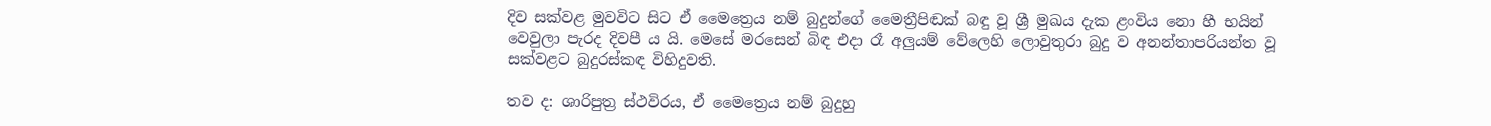දිව සක්වළ මුවවිට සිට ඒ මෛත්‍රෙය නම් බුදුන්ගේ මෛත්‍රීපිඬක් බඳු වූ ශ්‍රී මුඛය දැක ළංවිය නො හී භයින් වෙවුලා පැරද දිවපී ය යි. මෙසේ මරසෙන් බිඳ එදා රෑ අලුයම් වේලෙහි ලොවුතුරා බුදු ව අනන්තාපරියන්ත වූ සක්වළට බුදුරස්කඳ විහිදුවති.

තව ද: ශාරිපුත්‍ර ස්ථවිරය, ඒ මෛත්‍රෙය නම් බුදුහු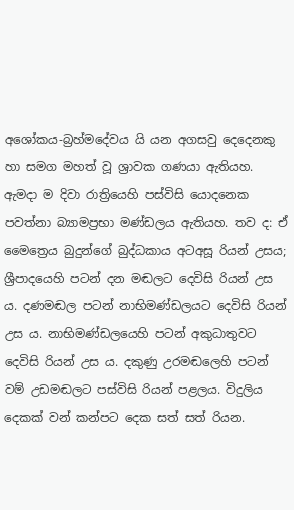අශෝකය-බ්‍රහ්මදේවය යි යන අගසවු දෙදෙනකු හා සමග මහත් වූ ශ්‍රාවක ගණයා ඇතියහ. ඇමදා ම දිවා රාත්‍රියෙහි පස්විසි යොදනෙක පවත්නා බ්‍යාමප්‍රභා මණ්ඩලය ඇතියහ. තව ද: ඒ මෛත්‍රෙය බුදුන්ගේ බුද්ධකාය අටඅසූ රියන් උසය; ශ්‍රීපාදයෙහි පටන් දන මඬලට දෙවිසි රියන් උස ය. දණමඬල පටන් නාභිමණ්ඩලයට දෙවිසි රියන් උස ය. නාභිමණ්ඩලයෙහි පටන් අකුධාතුවට දෙවිසි රියන් උස ය. දකුණු උරමඬලෙහි පටන් වම් උඩමඬලට පස්විසි රියන් පළලය. විදුලිය දෙකක් වන් කන්පට දෙක සත් සත් රියන.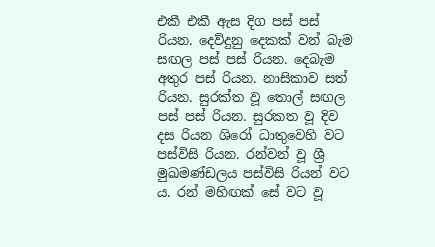එකී එකී ඇස දිග පස් පස් රියන. දෙව්දුනු දෙකක් වන් බැම සඟල පස් පස් රියන. දෙබැම අතුර පස් රියන. නාසිකාව සත් රියන. සුරක්ත වූ තොල් සඟල පස් පස් රියන. සුරකත වූ දිව දස රියන ශිරෝ ධාතුවෙහි වට පස්විසි රියන. රන්වන් වූ ශ්‍රී මුඛමණ්ඩලය පස්විසි රියන් වට ය. රන් මහිඟක් සේ වට වූ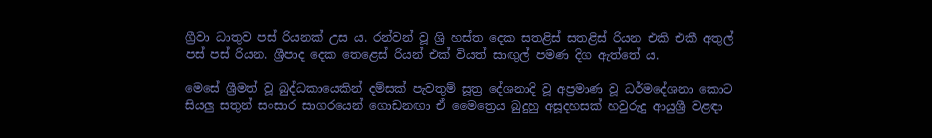ග්‍රීවා ධාතුව පස් රියනක් උස ය. රන්වන් වූ ශ්‍රි හස්ත දෙක සතළිස් සතළිස් රියන එකි එකී අතුල් පස් පස් රියන. ශ්‍රීපාද දෙක තෙළෙස් රියන් එක් වියත් සාඟුල් පමණ දිග ඇත්තේ ය.

මෙසේ ශ්‍රීමත් වූ බුද්ධකායෙකින් දම්සක් පැවතුම් සූත්‍ර දේශනාදි වූ අප්‍රමාණ වූ ධර්මදේශනා කොට සියලු සතුන් සංසාර සාගරයෙන් ගොඩනඟා ඒ මෛත්‍රෙය බුදුහු අසූදහසක් හවුරුදු ආයුශ්‍රී වළඳා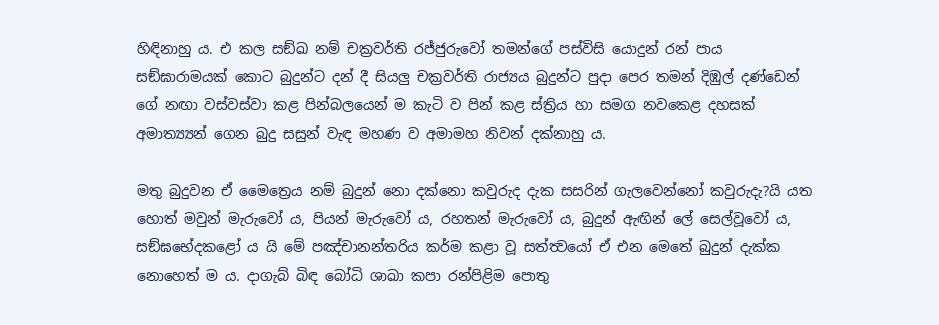හිඳිනාහු ය. එ කල සඞ්ඛ නම් චක්‍රවර්ති රජ්ජුරුවෝ තමන්ගේ පස්විසි යොදුන් රන් පාය සඞ්ඝාරාමයක් කොට බුදුන්ට දන් දී සියලු චක්‍රවර්ති රාජ්‍යය බුදුන්ට පුදා පෙර තමන් දිඹුල් දණ්ඩෙන් ගේ නඟා වස්වස්වා කළ පින්බලයෙන් ම කැටි ව පින් කළ ස්ත්‍රිය හා සමග නවකෙළ දහසක් අමාත්‍ය්‍යන් ගෙන බුදු සසුන් වැඳ මහණ ව අමාමහ නිවන් දක්නාහු ය.

මතු බුදුවන ඒ මෛත්‍රෙය නම් බුදුන් නො දක්නො කවුරුද දැක සසරින් ගැලවෙන්නෝ කවුරුදැ?යි යත හොත් මවුන් මැරුවෝ ය, පියන් මැරුවෝ ය, රහතන් මැරුවෝ ය, බුදුන් ඇඟින් ලේ සෙල්වූවෝ ය, සඞ්ඝභේදකළෝ ය යි මේ පඤ්චානන්තරිය කර්ම කළා වූ සත්ත්‍වයෝ ඒ එන මෙතේ බුදුන් දැක්ක නොහෙත් ම ය. දාගැබ් බිඳ බෝධි ශාඛා කපා රන්පිළිම පොතු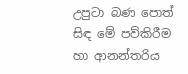උපුටා බණ පොත් සිඳ මේ පව්කිරීම හා ආනන්තරිය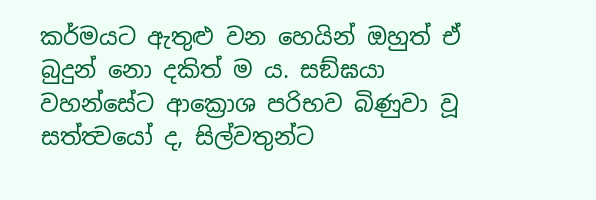කර්මයට ඇතුළු වන හෙයින් ඔහුත් ඒ බුදුන් නො දකිත් ම ය. සඞ්ඝයා වහන්සේට ආක්‍රොශ පරිභව බිණුවා වූ සත්ත්‍වයෝ ද, සිල්වතුන්ට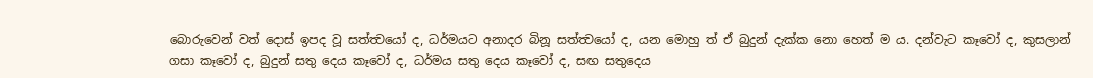බොරුවෙන් වත් දොස් ඉපද වූ සත්ත්‍වයෝ ද, ධර්මයට අනාදර බිනූ සත්ත්‍වයෝ ද, යන මොහු ත් ඒ බුදුන් දැක්ක නො හෙත් ම ය. දන්වැට කෑවෝ ද, කුසලාන් ගසා කෑවෝ ද, බුදුන් සතු දෙය කෑවෝ ද, ධර්මය සතු දෙය කෑවෝ ද, සඟ සතුදෙය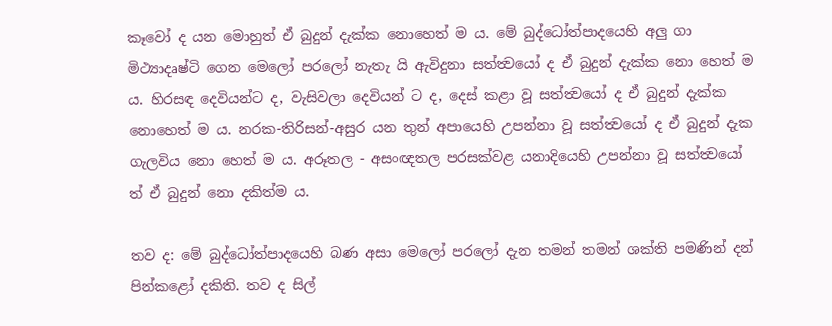කෑවෝ ද යන මොහුත් ඒ බුදුන් දැක්ක නොහෙත් ම ය. මේ බුද්ධෝත්පාදයෙහි අලු ගා මිථ්‍යාදෘෂ්ටි ගෙන මෙලෝ පරලෝ නැතැ යි ඇවිදුනා සත්ත්‍වයෝ ද ඒ බුදුන් දැක්ක නො හෙත් ම ය. හිරසඳ දෙවියන්ට ද, වැසිවලා දෙවියන් ට ද, දෙස් කළා වූ සත්ත්‍වයෝ ද ඒ බුදුන් දැක්ක නොහෙත් ම ය. නරක-තිරිසන්-අසුර යන තුන් අපායෙහි උපන්නා වූ සත්ත්‍වයෝ ද ඒ බුදුන් දැක ගැලවිය නො හෙත් ම ය. අරූතල - අසංඥතල පරසක්වළ යනාදියෙහි උපන්නා වූ සත්ත්‍වයෝ ත් ඒ බුදුන් නො දකිත්ම ය.

තව ද: මේ බුද්ධෝත්පාදයෙහි බණ අසා මෙලෝ පරලෝ දැන තමන් තමන් ශක්ති පමණින් දන් පින්කළෝ දකිති. තව ද සිල්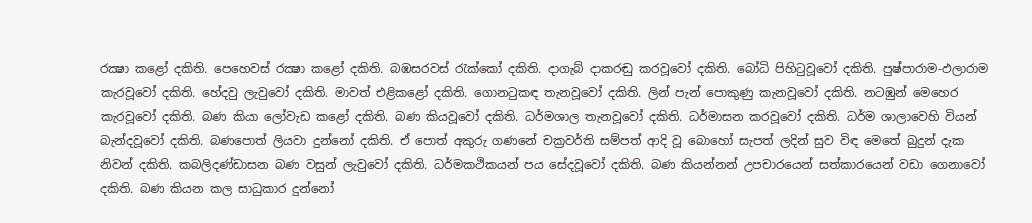රක්‍ෂා කළෝ දකිති. පෙහෙවස් රක්‍ෂා කළෝ දකිති. බඹසරවස් රැක්කෝ දකිති. දාගැබ් දාකරඬු කරවූවෝ දකිති. බෝධි පිහිටුවූවෝ දකිති. පුෂ්පාරාම-ඵලාරාම කැරවූවෝ දකිති. හේදවු ලැවුවෝ දකිති. මාවත් එළිකළෝ දකිති. ගොනටුකඳ තැනවූවෝ දකිති. ලින් පැන් පොකුණු කැනවූවෝ දකිති. නටඹුන් මෙහෙර කැරවූවෝ දකිති. බණ කියා ලෝවැඩ කළෝ දකිති. බණ කියවූවෝ දකිති. ධර්මශාල තැනවූවෝ දකිති. ධර්මාසන කරවූවෝ දකිති. ධර්ම ශාලාවෙහි වියන් බැන්දවූවෝ දකිති. බණපොත් ලියවා දුන්නෝ දකිති. ඒ පොත් අකුරු ගණනේ චක්‍රවර්ති සම්පත් ආදි වූ බොහෝ සැපත් ලදින් සුව විඳ මෙතේ බුදුන් දැක නිවන් දකිති. කබලිදණ්ඩාසන බණ වසුන් ලැවුවෝ දකිති. ධර්මකථිකයන් පය සේදවූවෝ දකිති. බණ කියන්නන් උපචාරයෙන් සත්කාරයෙන් වඩා ගෙනාවෝ දකිති. බණ කියන කල සාධුකාර දුන්නෝ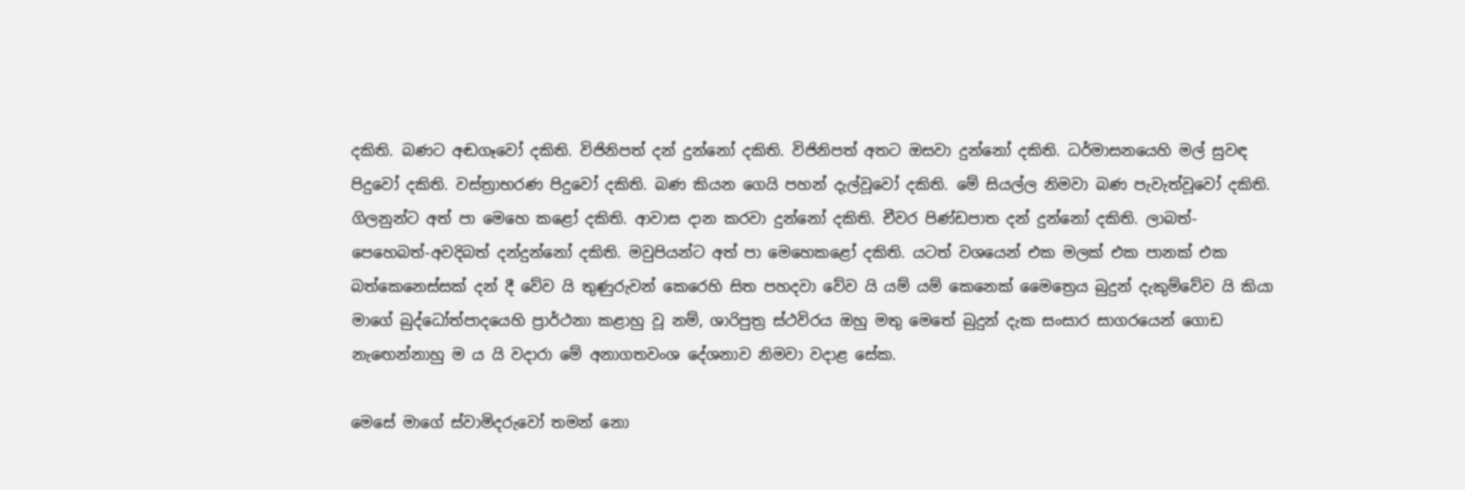දකිති. බණට අඬගෑවෝ දකිති. විජිනිපත් දන් දුන්නෝ දකිති. විජිනිපත් අතට ඔසවා දුන්නෝ දකිති. ධර්මාසනයෙහි මල් සුවඳ පිදුවෝ දකිති. වස්ත්‍රාභරණ පිදුවෝ දකිති. බණ කියන ගෙයි පහන් දැල්වූවෝ දකිති. මේ සියල්ල නිමවා බණ පැවැත්වූවෝ දකිති. ගිලනුන්ට අත් පා මෙහෙ කළෝ දකිති. ආවාස දාන කරවා දුන්නෝ දකිති. චීවර පිණ්ඩපාත දන් දුන්නෝ දකිති. ලාබත්-පෙහෙබත්-අවදිබත් දන්දුන්නෝ දකිති. මවුපියන්ට අත් පා මෙහෙකළෝ දකිති. යටත් වශයෙන් එක මලක් එක පානක් එක බත්කෙනෙස්සක් දන් දී වේව යි තුණුරුවන් කෙරෙහි සිත පහදවා වේව යි යම් යම් කෙනෙක් මෛත්‍රෙය බුදුන් දැකුම්වේව යි කියා මාගේ බුද්ධෝත්පාදයෙහි ප්‍රාර්ථනා කළාහු වූ නම්, ශාරිපුත්‍ර ස්ථවිරය ඔහු මතු මෙතේ බුදුන් දැක සංසාර සාගරයෙන් ගොඩ නැඟෙන්නාහු ම ය යි වදාරා මේ අනාගතවංශ දේශනාව නිමවා වදාළ සේක.

මෙසේ මාගේ ස්වාමිදරුවෝ තමන් නො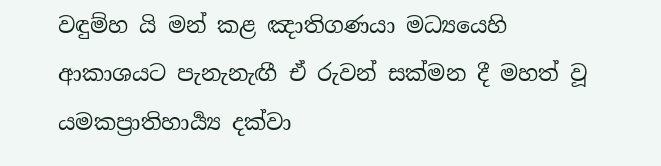වඳුම්හ යි මන් කළ ඤාතිගණයා මධ්‍යයෙහි ආකාශයට පැනැනැඟී ඒ රුවන් සක්මන දී මහත් වූ යමකප්‍රාතිහාර්‍ය්‍ය දක්වා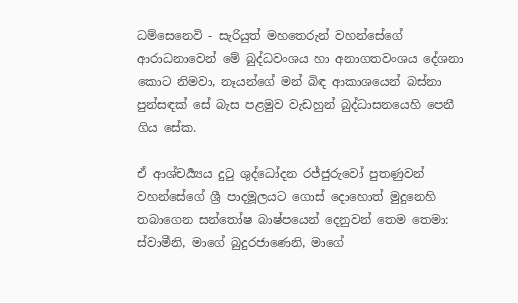ධම්සෙනෙවි - සැරියුත් මහතෙරුන් වහන්සේගේ ආරාධනාවෙන් මේ බුද්ධවංශය හා අනාගතවංශය දේශනා කොට නිමවා, නෑයන්ගේ මන් බිඳ ආකාශයෙන් බස්නා පුන්සඳක් සේ බැස පළමුව වැඩහුන් බුද්ධාසනයෙහි පෙනී ගිය සේක.

ඒ ආශ්චර්‍ය්‍යය දුටු ශුද්ධෝදන රජ්ජුරුවෝ පුතණුවන් වහන්සේගේ ශ්‍රී පාදමූලයට ගොස් දොහොත් මුදුනෙහි තබාගෙන සන්තෝෂ බාෂ්පයෙන් දෙනුවන් තෙම තෙමා: ස්වාමීනි, මාගේ බුදුරජාණෙනි, මාගේ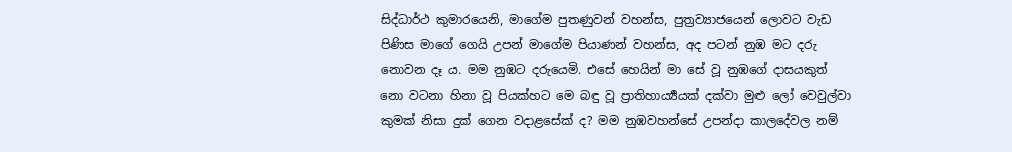සිද්ධාර්ථ කුමාරයෙනි, මාගේම පුතණුවන් වහන්ස, පුත්‍රව්‍යාජයෙන් ලොවට වැඩ පිණිස මාගේ ගෙයි උපන් මාගේම පියාණන් වහන්ස, අද පටන් නුඹ මට දරු නොවන දෑ ය. මම නුඹට දරුයෙමි. එසේ හෙයින් මා සේ වූ නුඹගේ දාසයකුත් නො වටනා හිනා වූ පියක්හට මෙ බඳු වූ ප්‍රාතිහාර්‍ය්‍යයක් දක්වා මුළු ලෝ වෙවුල්වා කුමක් නිසා දුක් ගෙන වදාළසේක් ද? මම නුඹවහන්සේ උපන්දා කාලදේවල නම්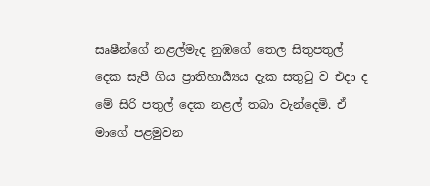සෘෂීන්ගේ නළල්මැද නුඹගේ තෙල සිතුපතුල් දෙක සැපී ගිය ප්‍රාතිහාර්‍ය්‍යය දැක සතුටු ව එදා ද මේ සිරි පතුල් දෙක නළල් තබා වැන්දෙමි. ඒ මාගේ පළමුවන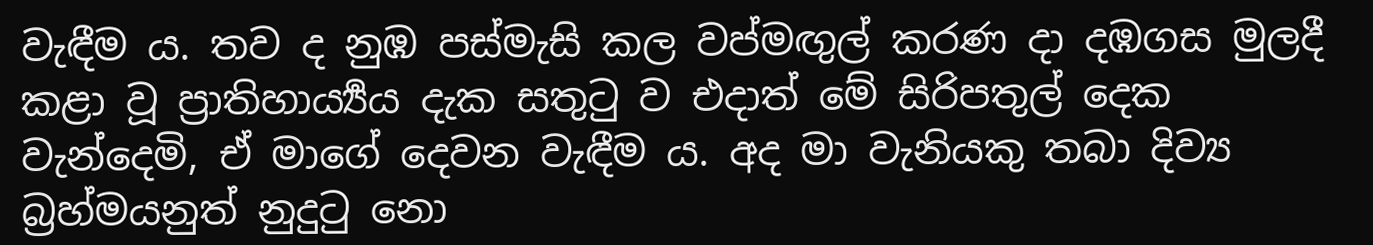වැඳීම ය. තව ද නුඹ පස්මැසි කල වප්මඟුල් කරණ දා දඹගස මුලදී කළා වූ ප්‍රාතිහාර්‍ය්‍යය දැක සතුටු ව එදාත් මේ සිරිපතුල් දෙක වැන්දෙමි, ඒ මාගේ දෙවන වැඳීම ය. අද මා වැනියකු තබා දිව්‍ය බ්‍රහ්මයනුත් නුදුටු නො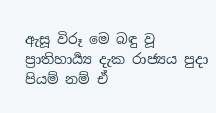ඇසූ විරූ මෙ බඳු වූ ප්‍රාතිහාර්‍ය්‍ය දැක රාජ්‍යය පුදා පියම් නම් ඒ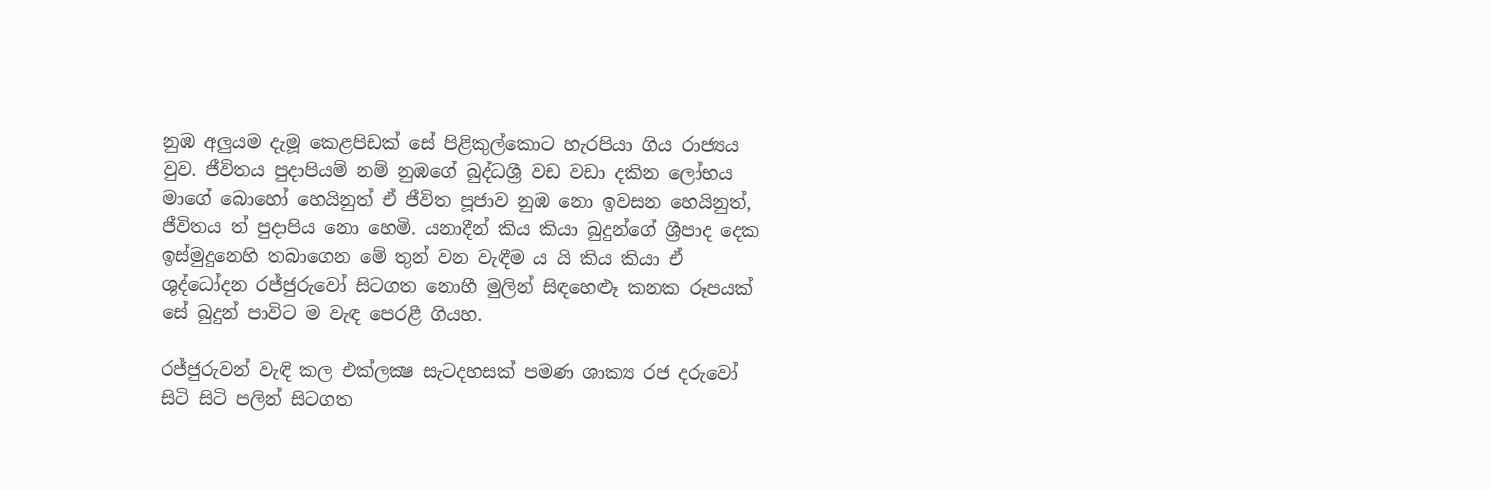නුඹ අලුයම දැමූ කෙළපිඩක් සේ පිළිකුල්කොට හැරපියා ගිය රාජ්‍යය වුව. ජීවිතය පුදාපියම් නම් නුඹගේ බුද්ධශ්‍රී වඩ වඩා දකින ලෝභය මාගේ බොහෝ හෙයිනුත් ඒ ජීවිත පූජාව නුඹ නො ඉවසන හෙයිනුත්, ජීවිතය ත් පුදාපිය නො හෙමි. යනාදීන් කිය කියා බුදුන්ගේ ශ්‍රීපාද දෙක ඉස්මුදුනෙහි තබාගෙන මේ තුන් වන වැඳීම ය යි කිය කියා ඒ ශුද්ධෝදන රජ්ජුරුවෝ සිටගත නොහී මුලින් සිඳහෙළූ කනක රූපයක් සේ බුදුන් පාවිට ම වැඳ පෙරළී ගියහ.

රජ්ජුරුවන් වැඳි කල එක්ලක්‍ෂ සැටදහසක් පමණ ශාක්‍ය රජ දරුවෝ සිටි සිටි පලින් සිටගත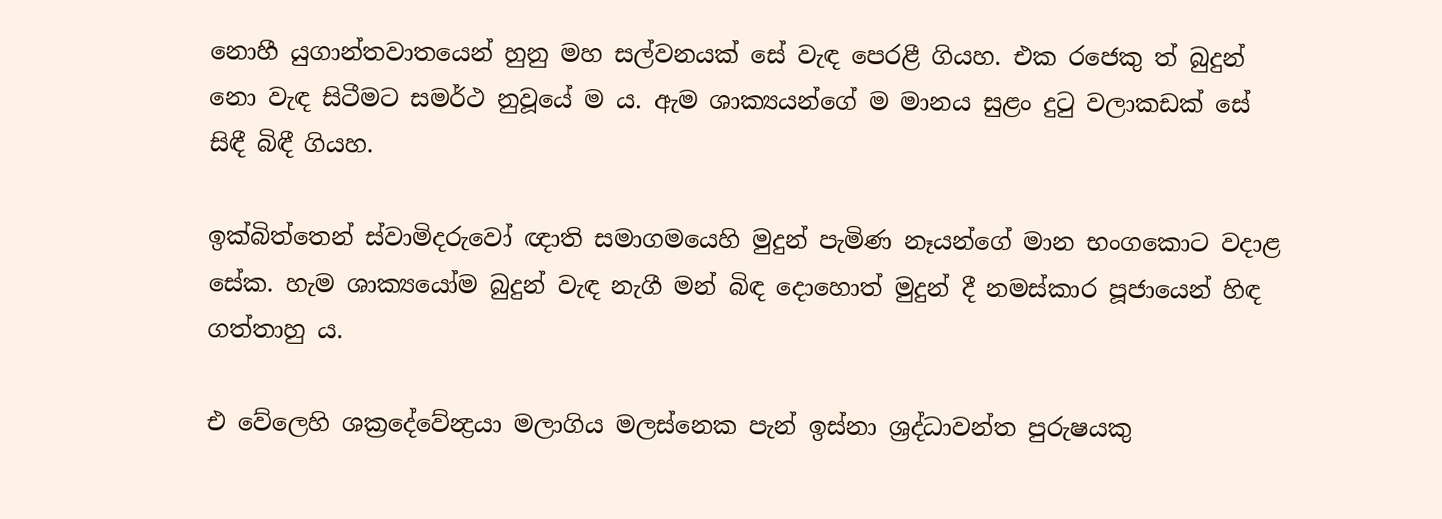නොහී යුගාන්තවාතයෙන් හුනු මහ සල්වනයක් සේ වැඳ පෙරළී ගියහ. එක රජෙකු ත් බුදුන් නො වැඳ සිටීමට සමර්ථ නුවූයේ ම ය. ඇම ශාක්‍යයන්ගේ ම මානය සුළං දුටු වලාකඩක් සේ සිඳී බිඳී ගියහ.

ඉක්බිත්තෙන් ස්වාමිදරුවෝ ඥාති සමාගමයෙහි මුදුන් පැමිණ නෑයන්ගේ මාන භංගකොට වදාළ සේක. හැම ශාක්‍යයෝම බුදුන් වැඳ නැගී මන් බිඳ දොහොත් මුදුන් දී නමස්කාර පූජායෙන් හිඳ ගත්තාහු ය.

එ වේලෙහි ශක්‍රදේවේන්‍ද්‍රයා මලාගිය මලස්නෙක පැන් ඉස්නා ශ්‍රද්ධාවන්ත පුරුෂයකු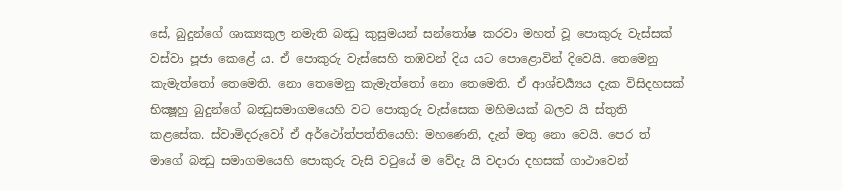සේ, බුදුන්ගේ ශාක්‍යකුල නමැති බන්‍ධු කුසුමයන් සන්තෝෂ කරවා මහත් වූ පොකුරු වැස්සක් වස්වා පූජා කෙළේ ය. ඒ පොකුරු වැස්සෙහි තඹවන් දිය යට පොළොවින් දිවෙයි. තෙමෙනු කැමැත්තෝ තෙමෙති. නො තෙමෙනු කැමැත්තෝ නො තෙමෙති. ඒ ආශ්චර්‍ය්‍යය දැක විසිදහසක් භික්‍ෂූහු බුදුන්ගේ බන්‍ධුසමාගමයෙහි වට පොකුරු වැස්සෙක මහිමයක් බලව යි ස්තුති කළසේක. ස්වාමිදරුවෝ ඒ අර්ථෝත්පත්තියෙහි: මහණෙනි, දැන් මතු නො වෙයි. පෙර ත් මාගේ බන්‍ධු සමාගමයෙහි පොකුරු වැසි වටුයේ ම වේදැ යි වදාරා දහසක් ගාථාවෙන්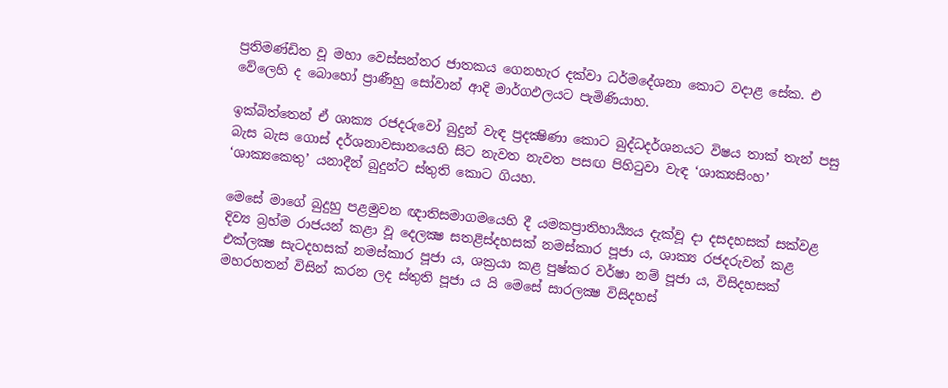ප්‍රතිමණ්ඩිත වූ මහා වෙස්සන්තර ජාතකය ගෙනහැර දක්වා ධර්මදේශනා කොට වදාළ සේක. එ වේලෙහි ද බොහෝ ප්‍රාණීහු සෝවාන් ආදි මාර්ගඵලයට පැමිණියාහ.

ඉක්බිත්තෙන් ඒ ශාක්‍ය රජදරුවෝ බුදුන් වැඳ ප්‍රදක්‍ෂිණා කොට බුද්ධදර්ශනයට විෂය තාක් තැන් පසු බැස බැස ගොස් දර්ශනාවසානයෙහි සිට නැවත නැවත පසඟ පිහිටුවා වැඳ ‘ශාක්‍යසිංහ’ ‘ශාක්‍යකෙතු’ යනාදීන් බුදුන්ට ස්තුති කොට ගියහ.

මෙසේ මාගේ බුදුහු පළමුවන ඥාතිසමාගමයෙහි දී යමකප්‍රාතිහාර්‍ය්‍යය දැක්වූ දා දසදහසක් සක්වළ දිව්‍ය බ්‍රහ්ම රාජයන් කළා වූ දෙලක්‍ෂ සතළිස්දහසක් නමස්කාර පූජා ය, ශාක්‍ය රජදරුවන් කළ එක්ලක්‍ෂ සැටදහසක් නමස්කාර පූජා ය, ශක්‍රයා කළ පුෂ්කර වර්ෂා නම් පූජා ය, විසිදහසක් මහරහතන් විසින් කරන ලද ස්තුති පූජා ය යි මෙසේ සාරලක්‍ෂ විසිදහස්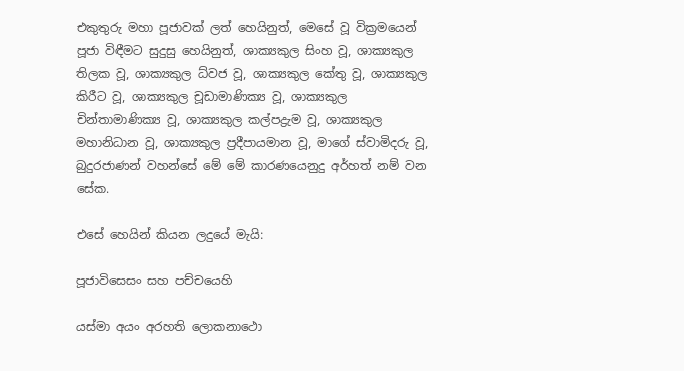එකුතුරු මහා පූජාවක් ලත් හෙයිනුත්, මෙසේ වූ වික්‍රමයෙන් පූජා විඳීමට සුදුසු හෙයිනුත්, ශාක්‍යකුල සිංහ වූ, ශාක්‍යකුල තිලක වූ, ශාක්‍යකුල ධ්වජ වූ, ශාක්‍යකුල කේතු වූ, ශාක්‍යකුල කිරීට වූ, ශාක්‍යකුල චූඩාමාණික්‍ය වූ, ශාක්‍යකුල චින්තාමාණික්‍ය වූ, ශාක්‍යකුල කල්පද්‍රැම වූ, ශාක්‍යකුල මහානිධාන වූ, ශාක්‍යකුල ප්‍රදීපායමාන වූ, මාගේ ස්වාමිදරු වූ, බුදුරජාණන් වහන්සේ මේ මේ කාරණයෙනුදු අර්හත් නම් වන සේක.

එසේ හෙයින් කියන ලදුයේ මැයි:

පූජාවිසෙසං සහ පච්චයෙහි

යස්මා අයං අරහති ලොකනාථො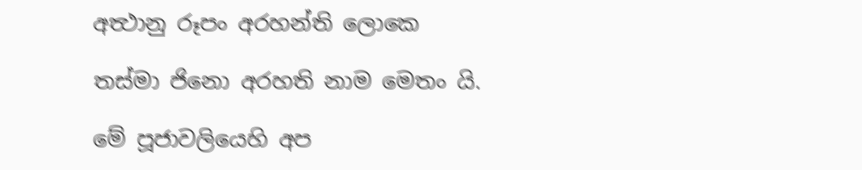අත්‍ථානු රූපං අරහන්ති ලොකෙ

තස්මා ජිනො අරහති නාම මෙතං යි.

මේ පූජාවලියෙහි අප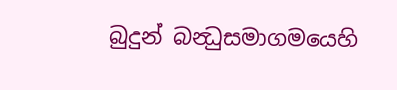බුදුන් බන්‍ධුසමාගමයෙහි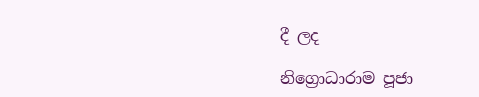දී ලද

නිග්‍රොධාරාම පූජා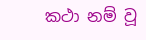කථා නම් වූ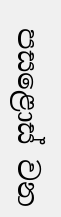පසළොස් වන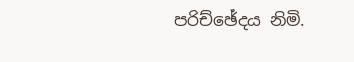පරිච්ඡේදය නිමි.